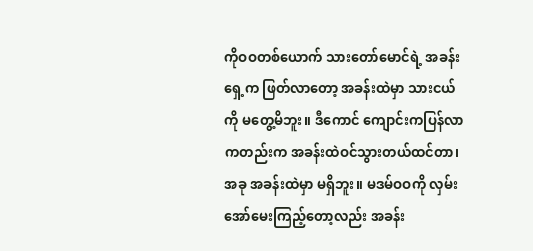ကိုဝဝတစ်ယောက် သားတော်မောင်ရဲ့ အခန်းရှေ့က ဖြတ်လာတော့ အခန်းထဲမှာ သားငယ်ကို မတွေ့မိဘူး။ ဒီကောင် ကျောင်းကပြန်လာကတည်းက အခန်းထဲဝင်သွားတယ်ထင်တာ၊ အခု အခန်းထဲမှာ မရှိဘူး။ မဒမ်ဝဝကို လှမ်းအော်မေးကြည့်တော့လည်း အခန်း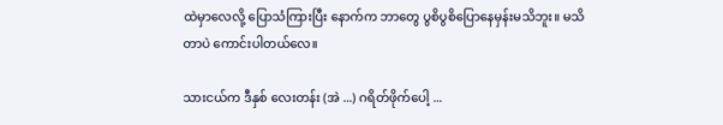ထဲမှာလေလို့ ပြောသံကြားပြီး နောက်က ဘာတွေ ပွစိပွစိပြောနေမှန်းမသိဘူး။ မသိတာပဲ ကောင်းပါတယ်လေ။

သားငယ်က ဒီနှစ် လေးတန်း (အဲ ...) ဂရိတ်ဖိုက်ပေါ့ ...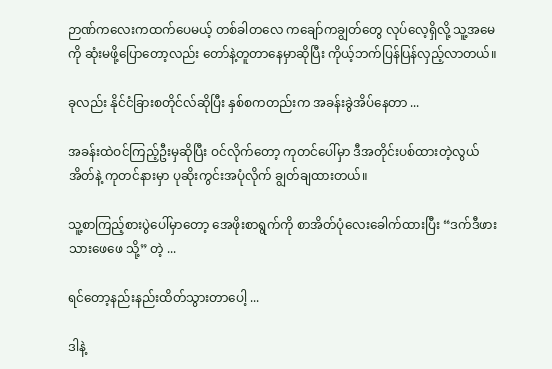ဉာဏ်ကလေးကထက်ပေမယ့် တစ်ခါတလေ ကချော်ကချွတ်တွေ လုပ်လေ့ရှိလို့ သူ့အမေကို ဆုံးမဖို့ပြောတော့လည်း တော်နဲ့တူတာနေမှာဆိုပြီး ကိုယ့်ဘက်ပြန်ပြန်လှည့်လာတယ်။

ခုလည်း နိုင်ငံခြားစတိုင်လ်ဆိုပြီး နှစ်စကတည်းက အခန်းခွဲအိပ်နေတာ ...

အခန်းထဲဝင်ကြည့်ဦးမှဆိုပြီး ဝင်လိုက်တော့ ကုတင်ပေါ်မှာ ဒီအတိုင်းပစ်ထားတဲ့လွယ်အိတ်နဲ့ ကုတင်နားမှာ ပုဆိုးကွင်းအပုံလိုက် ချွတ်ချထားတယ်။

သူ့စာကြည့်စားပွဲပေါ်မှာတော့ အေဖိုးစာရွက်ကို စာအိတ်ပုံလေးခေါက်ထားပြီး “ဒက်ဒီဖားသားဖေဖေ သို့” တဲ့ ...

ရင်တော့နည်းနည်းထိတ်သွားတာပေါ့ ...

ဒါနဲ့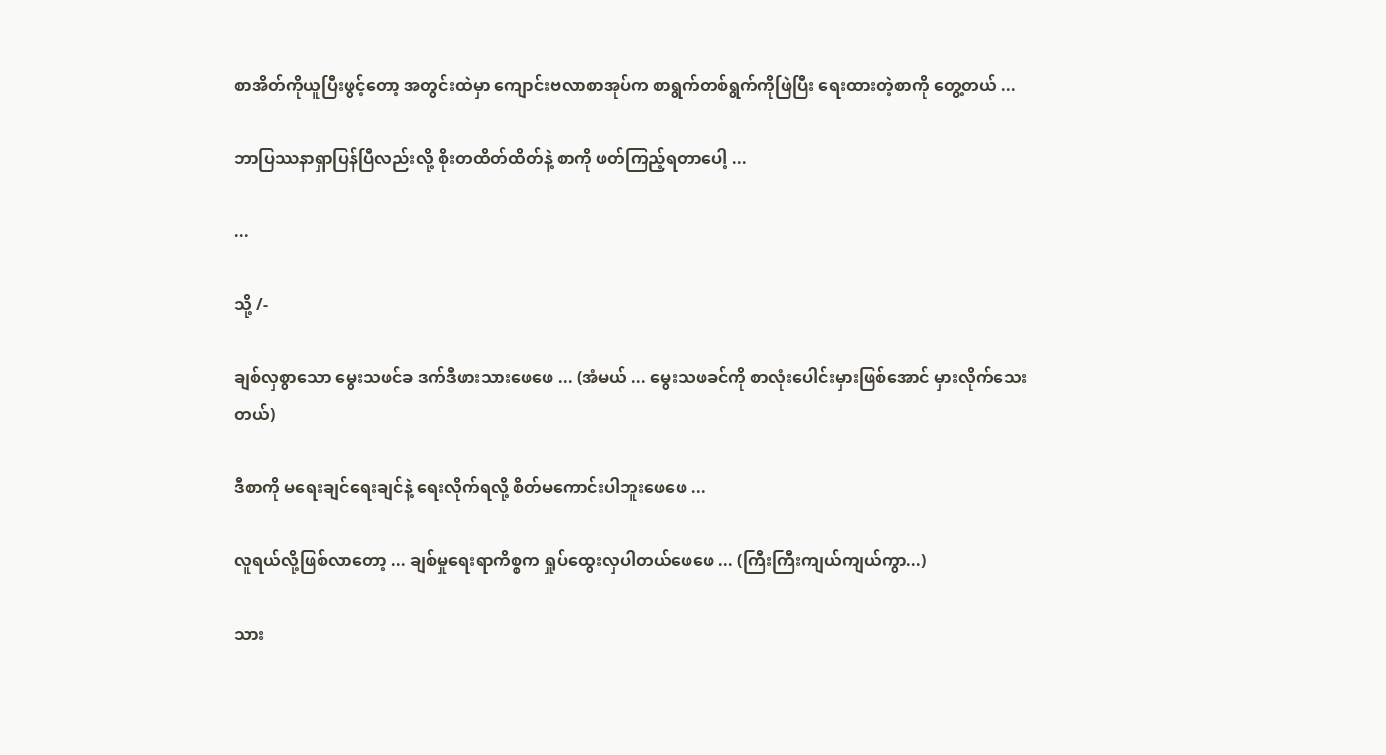စာအိတ်ကိုယူပြီးဖွင့်တော့ အတွင်းထဲမှာ ကျောင်းဗလာစာအုပ်က စာရွက်တစ်ရွက်ကိုဖြဲပြီး ရေးထားတဲ့စာကို တွေ့တယ် ...

ဘာပြဿနာရှာပြန်ပြီလည်းလို့ စိုးတထိတ်ထိတ်နဲ့ စာကို ဖတ်ကြည့်ရတာပေါ့ ...

...

သို့ /-

ချစ်လှစွာသော မွေးသဖင်ခ ဒက်ဒီဖားသားဖေဖေ ... (အံမယ် ... မွေးသဖခင်ကို စာလုံးပေါင်းမှားဖြစ်အောင် မှားလိုက်သေးတယ်)

ဒီစာကို မရေးချင်ရေးချင်နဲ့ ရေးလိုက်ရလို့ စိတ်မကောင်းပါဘူးဖေဖေ ...

လူရယ်လို့ဖြစ်လာတော့ ... ချစ်မှုရေးရာကိစ္စက ရှုပ်ထွေးလှပါတယ်ဖေဖေ ... (ကြီးကြီးကျယ်ကျယ်ကွာ...)

သား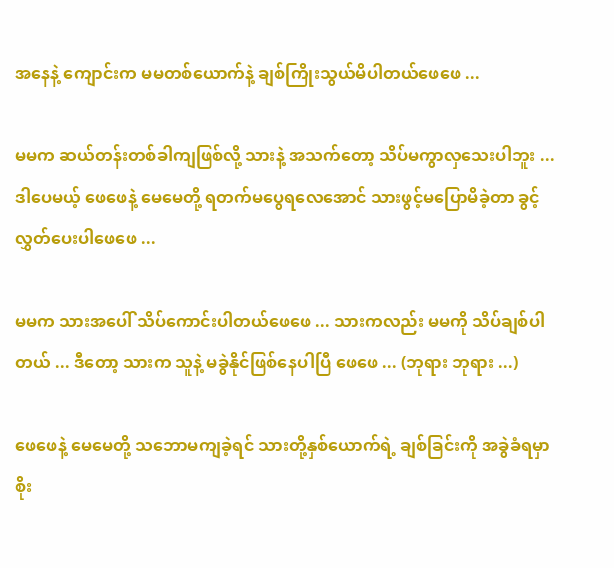အနေနဲ့ ကျောင်းက မမတစ်ယောက်နဲ့ ချစ်ကြိုးသွယ်မိပါတယ်ဖေဖေ ...

မမက ဆယ်တန်းတစ်ခါကျဖြစ်လို့ သားနဲ့ အသက်တော့ သိပ်မကွာလှသေးပါဘူး ... ဒါပေမယ့် ဖေဖေနဲ့ မေမေတို့ ရတက်မပွေရလေအောင် သားဖွင့်မပြောမိခဲ့တာ ခွင့်လွှတ်ပေးပါဖေဖေ ...

မမက သားအပေါ် သိပ်ကောင်းပါတယ်ဖေဖေ ... သားကလည်း မမကို သိပ်ချစ်ပါတယ် ... ဒီတော့ သားက သူနဲ့ မခွဲနိုင်ဖြစ်နေပါပြီ ဖေဖေ ... (ဘုရား ဘုရား ...)

ဖေဖေနဲ့ မေမေတို့ သဘောမကျခဲ့ရင် သားတို့နှစ်ယောက်ရဲ့ ချစ်ခြင်းကို အခွဲခံရမှာစိုး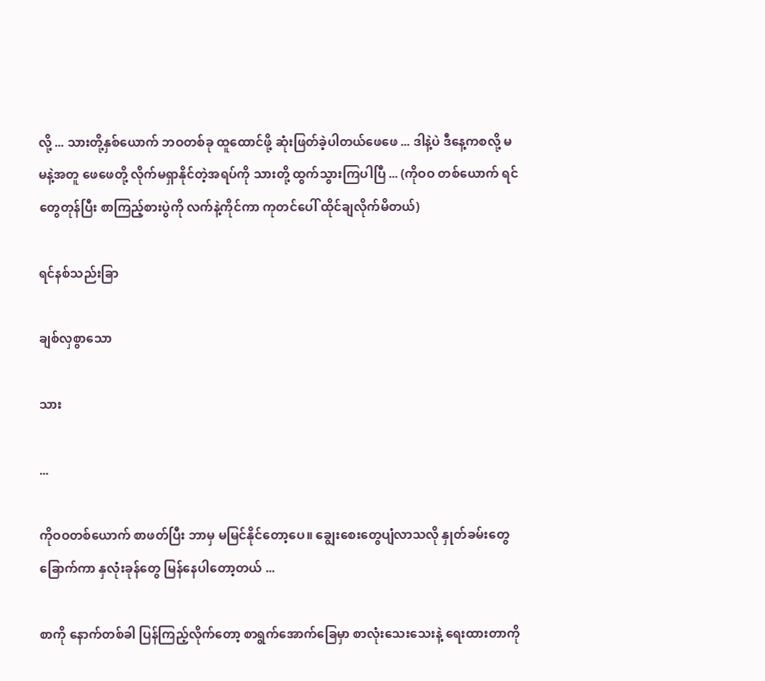လို့ ... သားတို့နှစ်ယောက် ဘဝတစ်ခု ထူထောင်ဖို့ ဆုံးဖြတ်ခဲ့ပါတယ်ဖေဖေ ... ဒါနဲ့ပဲ ဒီနေ့ကစလို့ မမနဲ့အတူ ဖေဖေတို့ လိုက်မရှာနိုင်တဲ့အရပ်ကို သားတို့ ထွက်သွားကြပါပြီ ... (ကိုဝဝ တစ်ယောက် ရင်တွေတုန်ပြီး စာကြည့်စားပွဲကို လက်နဲ့ကိုင်ကာ ကုတင်ပေါ် ထိုင်ချလိုက်မိတယ်)

ရင်နစ်သည်းခြာ

ချစ်လှစွာသော

သား

...

ကိုဝဝတစ်ယောက် စာဖတ်ပြီး ဘာမှ မမြင်နိုင်တော့ပေ။ ချွေးစေးတွေပျံလာသလို နှုတ်ခမ်းတွေခြောက်ကာ နှလုံးခုန်တွေ မြန်နေပါတော့တယ် ...

စာကို နောက်တစ်ခါ ပြန်ကြည့်လိုက်တော့ စာရွက်အောက်ခြေမှာ စာလုံးသေးသေးနဲ့ ရေးထားတာကို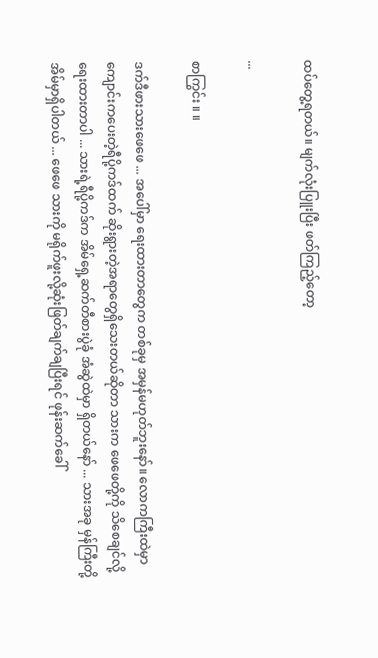ထပ်တွေ့ရတယ်။ မျက်လုံးပြူးပြီး ဖတ်ကြည့်တော့

...

စာကြွင်း ။ ။

ဒက်ဒီဖားသားဖေဖေ ... အပေါ်မှာ ရေးထားတာတွေက တစ်ခုမှ အမှန်မဟုတ်ဘူးနော်။ လောကကြီးထဲမှာ ကျောင်းကပေးတဲ့ရီပို့ကဒ်ထက် ဆိုးရွားတဲ့အရာတွေရှိသေးတယ်ဆိုတာ သားက ဖေဖေတို့ကို သိစေချင်လို့ ရေးထားတာပါ ... သားရဲ့ရီပို့ကဒ်က အိမ်ရှေ့ဆက်တီစားပွဲခုံ အံဆွဲထဲမှာ ရှိတယ်နော် ... သားအခု မှန်ကြီးတို့ အိမ်မှာရှိပါတယ် ... ဖေဖေ သားကို မရိုက်ဖူးလို့ဆုံးဖြတ်ချက်ချပြီးရင် ဖုန်းဆက်ခေါ်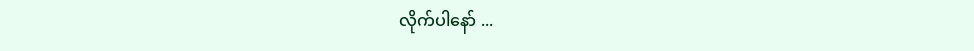လိုက်ပါနော် ...